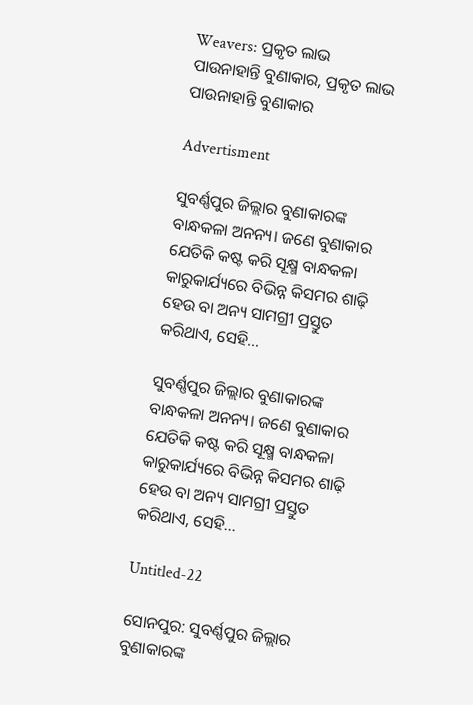Weavers: ପ୍ରକୃତ ଲାଭ ପାଉନାହାନ୍ତି ବୁଣାକାର, ପ୍ରକୃତ ଲାଭ ପାଉନାହାନ୍ତି ବୁଣାକାର

Advertisment

ସୁବର୍ଣ୍ଣପୁର ଜିଲ୍ଲାର ବୁଣାକାରଙ୍କ ବାନ୍ଧକଳା ଅନନ୍ୟ। ଜଣେ ବୁଣାକାର ଯେତିକି କଷ୍ଟ କରି ସୂକ୍ଷ୍ମ ବାନ୍ଧକଳା କାରୁକାର୍ଯ୍ୟରେ ବିଭିନ୍ନ କିସମର ଶାଢ଼ି ହେଉ ବା ଅନ୍ୟ ସାମଗ୍ରୀ ପ୍ରସ୍ତୁତ କରିଥାଏ, ସେହି...

ସୁବର୍ଣ୍ଣପୁର ଜିଲ୍ଲାର ବୁଣାକାରଙ୍କ ବାନ୍ଧକଳା ଅନନ୍ୟ। ଜଣେ ବୁଣାକାର ଯେତିକି କଷ୍ଟ କରି ସୂକ୍ଷ୍ମ ବାନ୍ଧକଳା କାରୁକାର୍ଯ୍ୟରେ ବିଭିନ୍ନ କିସମର ଶାଢ଼ି ହେଉ ବା ଅନ୍ୟ ସାମଗ୍ରୀ ପ୍ରସ୍ତୁତ କରିଥାଏ, ସେହି...

Untitled-22

ସୋନପୁର: ସୁବର୍ଣ୍ଣପୁର ଜିଲ୍ଲାର ବୁଣାକାରଙ୍କ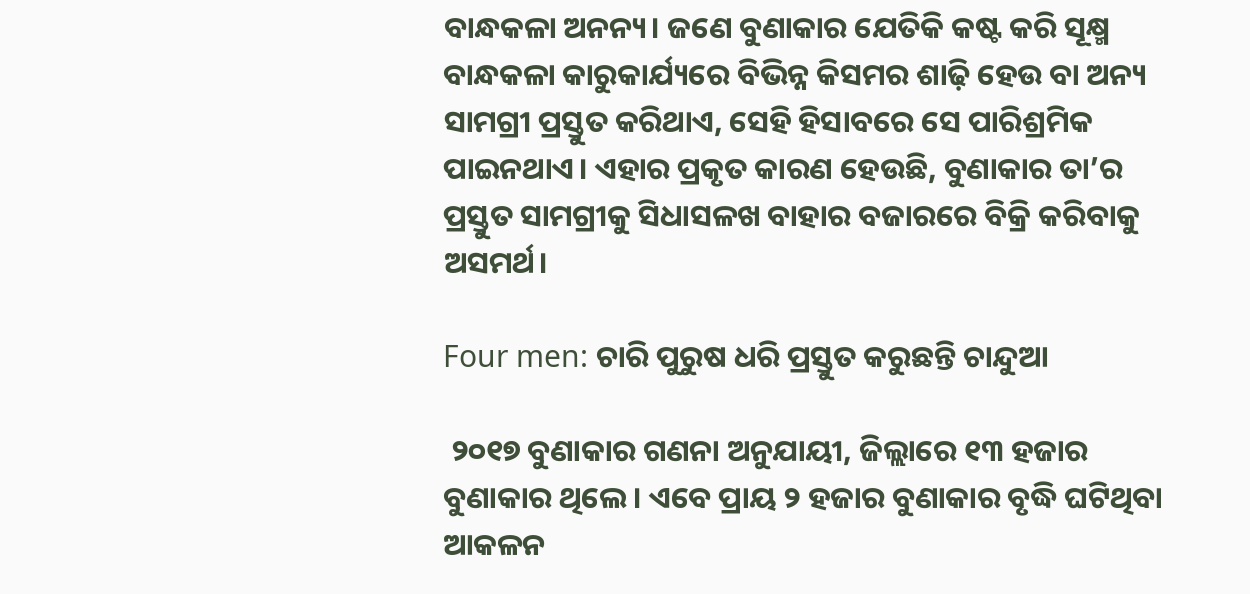ବାନ୍ଧକଳା ଅନନ୍ୟ। ଜଣେ ବୁଣାକାର ଯେତିକି କଷ୍ଟ କରି ସୂକ୍ଷ୍ମ ବାନ୍ଧକଳା କାରୁକାର୍ଯ୍ୟରେ ବିଭିନ୍ନ କିସମର ଶାଢ଼ି ହେଉ ବା ଅନ୍ୟ ସାମଗ୍ରୀ ପ୍ରସ୍ତୁତ କରିଥାଏ, ସେହି ହିସାବରେ ସେ ପାରିଶ୍ରମିକ ପାଇନଥାଏ। ଏହାର ପ୍ରକୃତ କାରଣ ହେଉଛି, ବୁଣାକାର ତା’ର ପ୍ରସ୍ତୁତ ସାମଗ୍ରୀକୁ ସିଧାସଳଖ ବାହାର ବଜାରରେ ବିକ୍ରି କରିବାକୁ ଅସମର୍ଥ।

Four men: ଚାରି ପୁରୁଷ ଧରି ପ୍ରସ୍ତୁତ କରୁଛନ୍ତି ଚାନ୍ଦୁଆ

 ୨୦୧୭ ବୁଣାକାର ଗଣନା ଅନୁଯାୟୀ, ଜିଲ୍ଲାରେ ୧୩ ହଜାର ବୁଣାକାର ଥିଲେ। ଏବେ ପ୍ରାୟ ୨ ହଜାର ବୁଣାକାର ବୃଦ୍ଧି ଘଟିଥିବା ଆକଳନ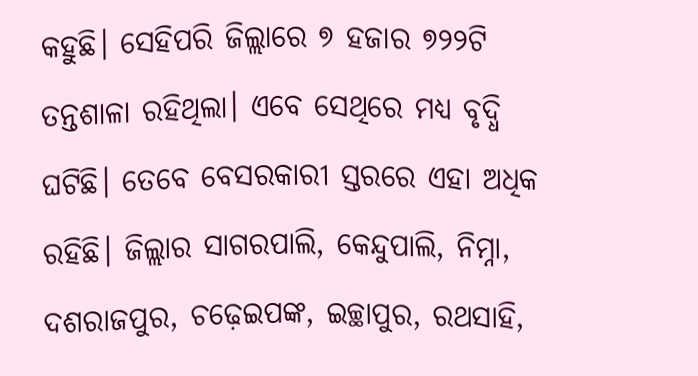କହୁଛି। ସେହିପରି ଜିଲ୍ଲାରେ ୭ ହଜାର ୭୨୨ଟି ତନ୍ତଶାଳା ରହିଥିଲା। ଏବେ ସେଥିରେ ମଧ୍ୟ ବୃଦ୍ଧି ଘଟିଛି। ତେବେ ବେସରକାରୀ ସ୍ତରରେ ଏହା ଅଧିକ ରହିଛି। ଜିଲ୍ଲାର ସାଗରପାଲି, କେନ୍ଦୁପାଲି, ନିମ୍ନା, ଦଶରାଜପୁର, ଚଢ଼େଇପଙ୍କ, ଇଚ୍ଛାପୁର, ରଥସାହି,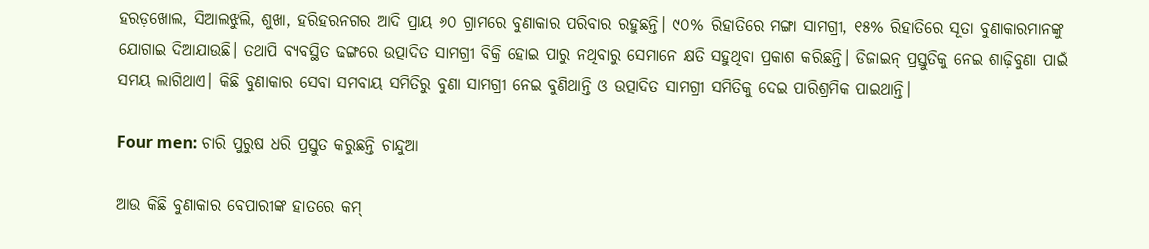ହରଡ଼ଖୋଲ, ସିଆଲଝୁଲି, ଶୁଖା, ହରିହରନଗର ଆଦି ପ୍ରାୟ ୬୦ ଗ୍ରାମରେ ବୁଣାକାର ପରିବାର ରହୁଛନ୍ତି। ୯୦% ରିହାତିରେ ମଙ୍ଗା ସାମଗ୍ରୀ, ୧୫% ରିହାତିରେ ସୂତା ବୁଣାକାରମାନଙ୍କୁ ଯୋଗାଇ ଦିଆଯାଉଛି। ତଥାପି ବ୍ୟବସ୍ଥିତ ଢଙ୍ଗରେ ଉତ୍ପାଦିତ ସାମଗ୍ରୀ ବିକ୍ରି ହୋଇ ପାରୁ ନଥିବାରୁ ସେମାନେ କ୍ଷତି ସହୁଥିବା ପ୍ରକାଶ କରିଛନ୍ତି। ଡିଜାଇନ୍‌ ପ୍ରସ୍ତୁତିକୁ ନେଇ ଶାଢ଼ିବୁଣା ପାଇଁ ସମୟ ଲାଗିଥାଏ। କିଛି ବୁଣାକାର ସେବା ସମବାୟ ସମିତିରୁ ବୁଣା ସାମଗ୍ରୀ ନେଇ ବୁଣିଥାନ୍ତି ଓ ଉତ୍ପାଦିତ ସାମଗ୍ରୀ ସମିତିକୁ ଦେଇ ପାରିଶ୍ରମିକ ପାଇଥାନ୍ତି।

Four men: ଚାରି ପୁରୁଷ ଧରି ପ୍ରସ୍ତୁତ କରୁଛନ୍ତି ଚାନ୍ଦୁଆ

ଆଉ କିଛି ବୁଣାକାର ବେପାରୀଙ୍କ ହାତରେ କମ୍‌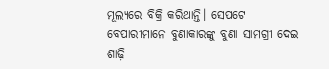ମୂଲ୍ୟରେ ବିକ୍ରି କରିଥାନ୍ତି। ସେପଟେ ବେପାରୀମାନେ ବୁଣାକାରଙ୍କୁ ବୁଣା ସାମଗ୍ରୀ ଦେଇ ଶାଢ଼ି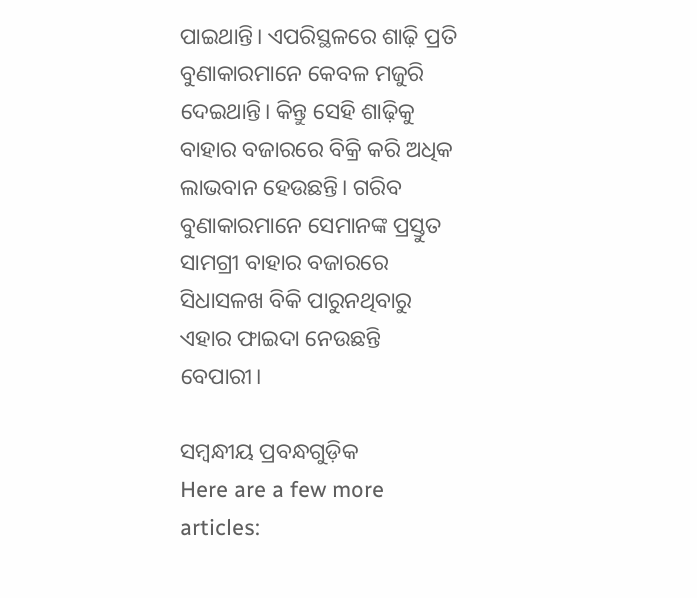ପାଇଥାନ୍ତି। ଏପରିସ୍ଥଳରେ ଶାଢ଼ି ପ୍ରତି ବୁଣାକାରମାନେ କେବଳ ମଜୁରି ଦେଇଥାନ୍ତି। କିନ୍ତୁ ସେହି ଶାଢ଼ିକୁ ବାହାର ବଜାରରେ ବିକ୍ରି କରି ଅଧିକ ଲାଭବାନ ହେଉଛନ୍ତି। ଗରିବ ବୁଣାକାରମାନେ ସେମାନଙ୍କ ପ୍ରସ୍ତୁତ ସାମଗ୍ରୀ ବାହାର ବଜାରରେ ସିଧାସଳଖ ବିକି ପାରୁନଥିବାରୁ ଏହାର ଫାଇଦା ନେଉଛନ୍ତି ବେପାରୀ।

ସମ୍ବନ୍ଧୀୟ ପ୍ରବନ୍ଧଗୁଡ଼ିକ
Here are a few more articles: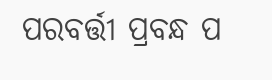ପରବର୍ତ୍ତୀ ପ୍ରବନ୍ଧ ପ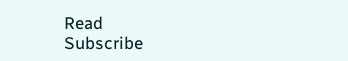Read
Subscribe